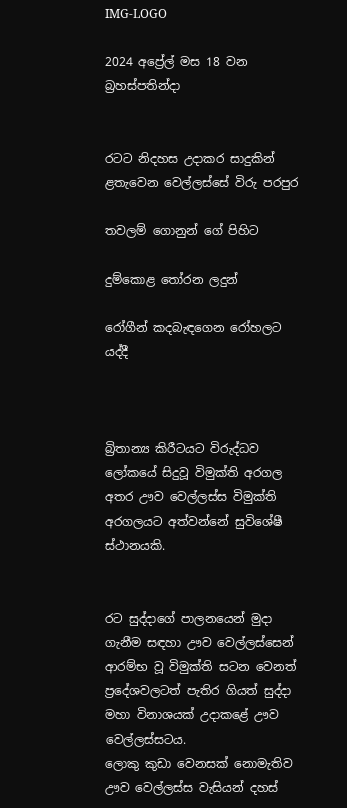IMG-LOGO

2024 අප්‍රේල් මස 18 වන බ්‍රහස්පතින්දා


රටට නිදහස උදාකර සාදුකින් ළතැවෙන වෙල්ලස්සේ විරු පරපුර

තවලම් ගොනුන් ගේ පිහිට

දුම්කොළ තෝරන ලදුන්

රෝගීන් කදබැඳගෙන රෝහලට යද්දී



බ්‍රිතාන්‍ය කිරීටයට විරුද්ධව ලෝකයේ සිදුවූ විමුක්ති අරගල අතර ඌව වෙල්ලස්ස විමුක්ති අරගලයට අත්වන්නේ සුවිශේෂී ස්ථානයකි.


රට සුද්දාගේ පාලනයෙන් මුදා ගැනීම සඳහා ඌව වෙල්ලස්සෙන් ආරම්භ වූ විමුක්ති සටන වෙනත් ප්‍රදේශවලටත් පැතිර ගියත් සුද්දා මහා විනාශයක් උදාකළේ ඌව වෙල්ලස්සටය.
ලොකු කුඩා වෙනසක් නොමැතිව ඌව වෙල්ලස්ස වැසියන් දහස්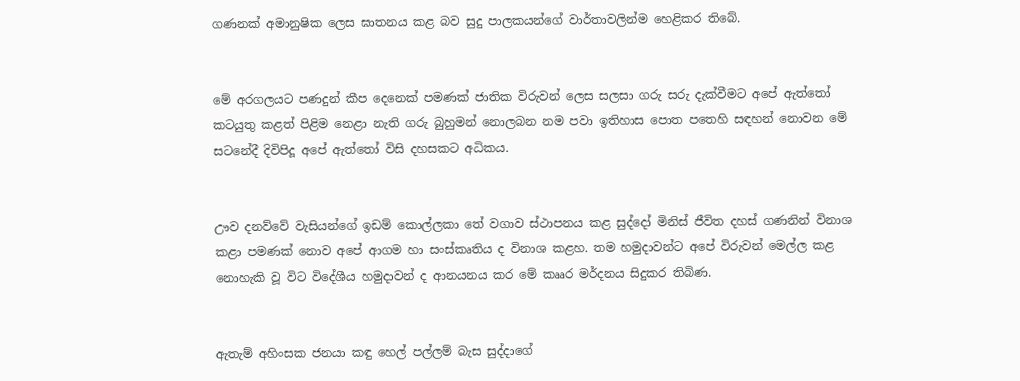ගණනක් අමානුෂික ලෙස ඝාතනය කළ බව සුදු පාලකයන්ගේ වාර්තාවලින්ම හෙළිකර තිබේ.


මේ අරගලයට පණදුන් කීප දෙනෙක් පමණක් ජාතික විරුවන් ලෙස සලසා ගරු සරු දැක්වීමට අපේ ඇත්තෝ කටයුතු කළත් පිළිම නෙළා නැති ගරු බුහුමන් නොලබන නම පවා ඉතිහාස පොත පතෙහි සඳහන් නොවන මේ ස‍ටනේදී දිවිපිදූ අපේ ඇත්තෝ විසි දහසකට අධිකය.


ඌව දනව්වේ වැසියන්ගේ ඉඩම් කොල්ලකා තේ වගාව ස්ථාපනය කළ සුද්දෝ මිනිස් ජීවිත දහස් ගණනින් විනාශ කළා පමණක් නොව අපේ ආගම හා සංස්කෘතිය ද විනාශ කළහ. තම හමුදාවන්ට අපේ විරුවන් මෙල්ල කළ නොහැකි වූ විට විදේශීය හමුදාවන් ද ආනයනය කර මේ කෲර මර්දනය සිදුකර තිබිණ.


ඇතැම් අහිංසක ජනයා කඳු හෙල් පල්ලම් බැස සුද්දාගේ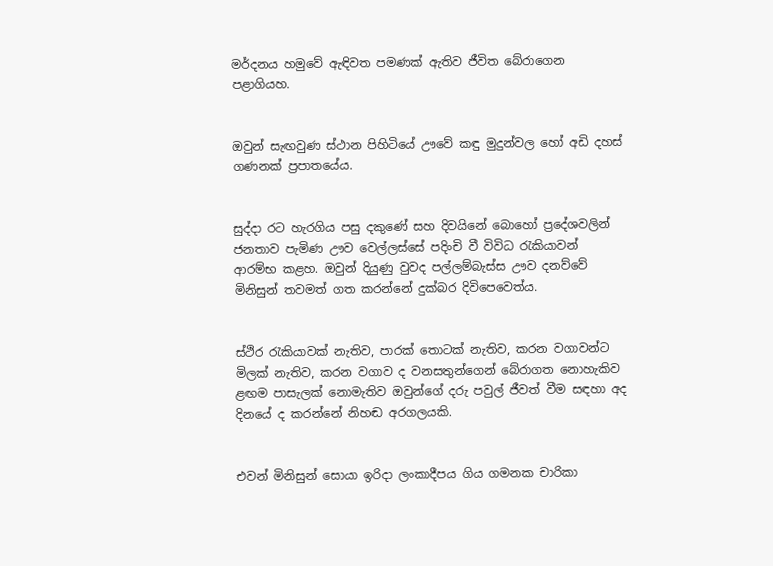මර්දනය හමුවේ ඇඳිවත පමණක් ඇතිව ජීවිත බේරාගෙන පළාගියහ.


ඔවුන් සැඟවුණ ස්ථාන පිහිටියේ ඌවේ කඳු මුදුන්වල හෝ අඩි දහස් ගණනක් ප්‍රපාතයේය.


සුද්දා රට හැරගිය පසු දකුණේ සහ දිවයිනේ බොහෝ ප්‍රදේශවලින් ජනතාව පැමිණ ඌව වෙල්ලස්සේ පදිංචි වී විවිධ රැකියාවන් ආරම්භ කළහ. ඔවුන් දියුණු වුවද පල්ලම්බැස්ස ඌව දනව්වේ මිනිසුන් තවමත් ගත කරන්නේ දුක්බර දිවිපෙවෙත්ය.


ස්ථිර රැකියාවක් නැතිව, පාරක් තොටක් නැතිව, කරන වගාවන්ට මිලක් නැතිව, කරන වගාව ද වනසතුන්ගෙන් බේරාගත නොහැකිව ළඟම පාසැලක් නොමැතිව ඔවුන්ගේ දරු පවුල් ජීවත් වීම සඳහා අද දිනයේ ද කරන්නේ නිහඬ අරගලයකි.


එවන් මිනිසුන් සොයා ඉරිදා ලංකාදීපය ගිය ගමනක චාරිකා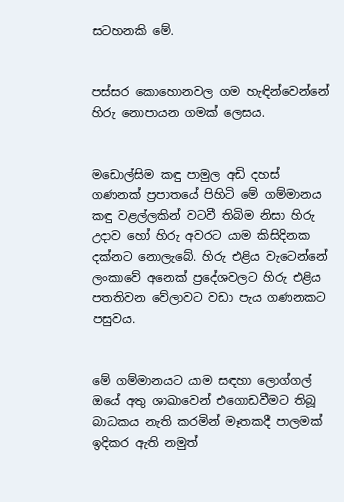සටහනකි මේ.


පස්සර කොහොනවල ගම හැඳින්වෙන්නේ හිරු නොපායන ගමක් ලෙසය.


මඩොල්සිම කඳු පාමුල අඩි දහස් ගණනක් ප්‍රපාතයේ පිහිටි මේ ගම්මානය කඳු වළල්ලකින් වටවී තිබිම නිසා හිරු උදාව හෝ හිරු අවරට යාම කිසිදිනක දක්නට නොලැබේ. හිරු එළිය වැටෙන්නේ ලංකාවේ අනෙක් ප්‍රදේශවලට හිරු එළිය පතතිවන වේලාවට වඩා පැය ගණනකට පසුවය.


මේ ගම්මානයට යාම සඳහා ලොග්ගල් ඔයේ අතු ශාඛාවෙන් එගොඩවීමට තිබූ බාධකය නැති කරමින් මෑතකදී පාලමක් ඉදිකර ඇති නමුත්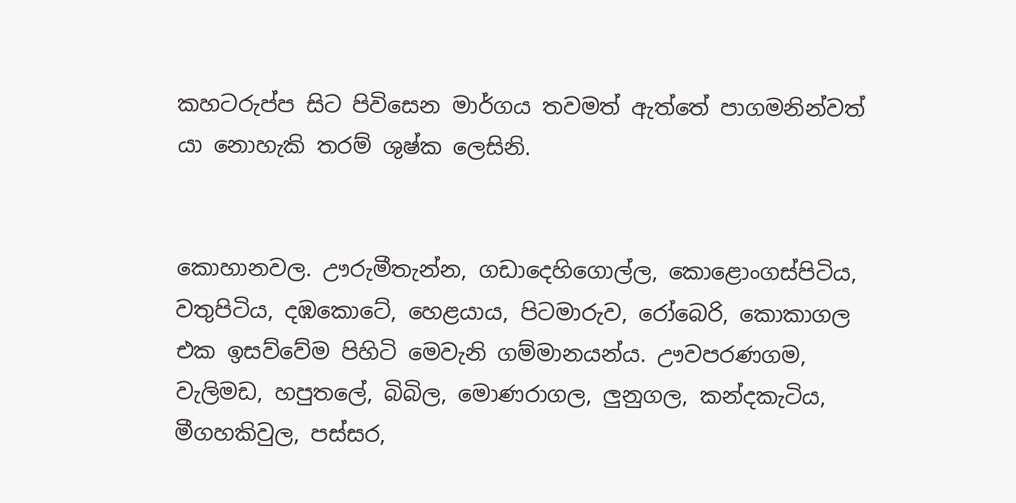කහටරුප්ප සිට පිවිසෙන මාර්ගය තවමත් ඇත්තේ පාගමනින්වත් යා නොහැකි තරම් ශුෂ්ක ලෙසිනි.


කොහානවල. ඌරුමීතැන්න, ගඩාදෙහිගොල්ල, කොළොංගස්පිටිය, වතුපිටිය, දඹකොටේ, හෙළයාය, පිටමාරුව, රෝබෙරි, කොකාගල එක ඉසව්වේම පිහිටි මෙවැනි ගම්මානයන්ය. ඌවපරණගම, වැලිමඩ, හපුතලේ, බිබිල, මොණරාගල, ලු‍නුගල, කන්දකැටිය, මීගහකිවුල, පස්සර,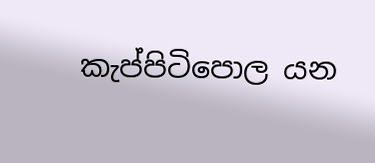කැප්පිටිපොල යන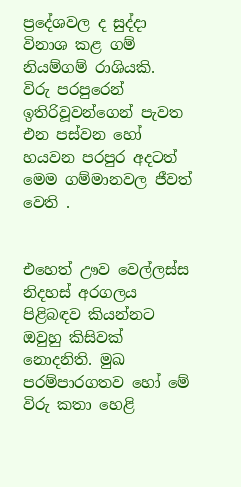ප්‍රදේශවල ද සුද්දා විනාශ කළ ගම් නියම්ගම් රාශියකි.
විරු පරපුරෙන් ඉතිරිවූවන්ගෙන් පැවත එන පස්වන හෝ හයවන පරපුර අදටත් මෙම ගම්මානවල ජීවත් වෙති .


එහෙත් ඌව වෙල්ලස්ස නිදහස් අරගලය පිළිබඳව කියන්නට ඔවුහු කිසිවක් නොදනිති. මුඛ පරම්පාරගතව හෝ මේ විරු කතා හෙළි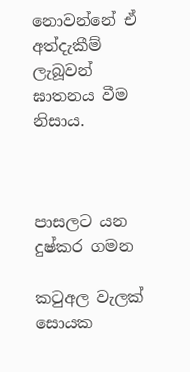නොවන්නේ ඒ අත්දැකීම් ලැබූවන් ඝාතනය වීම නිසාය.



පාසලට යන දුෂ්කර ගමන

කටුඅල වැලක් සොයක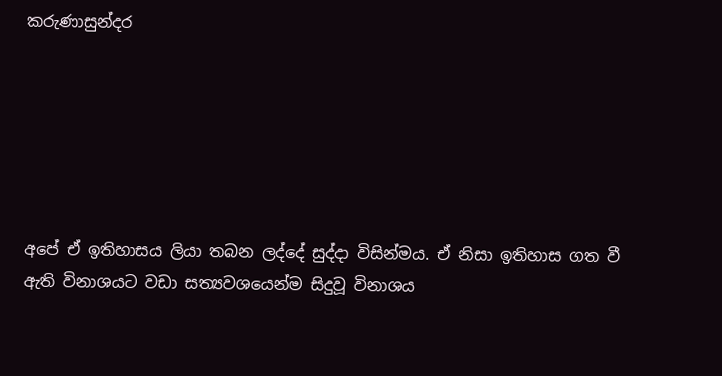කරුණාසුන්දර






අපේ ඒ ඉතිහාසය ලියා තබන ලද්දේ සුද්දා විසින්මය. ඒ නිසා ඉතිහාස ගත වී ඇති විනාශයට වඩා සත්‍යවශයෙන්ම සිදුවූ විනාශය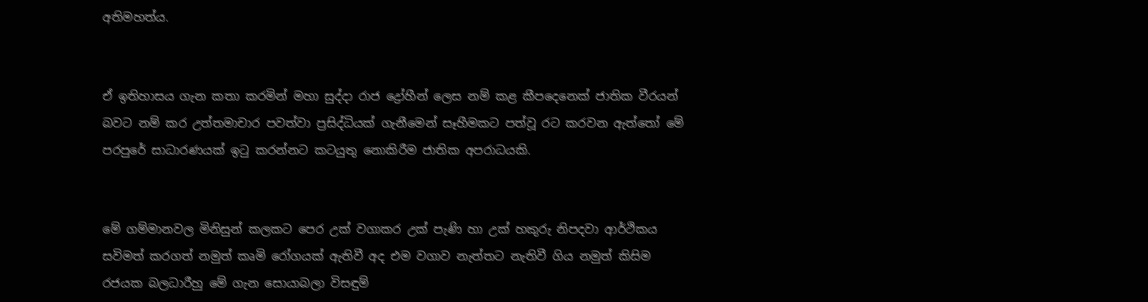අතිමහත්ය.


ඒ ඉතිහාසය ගැන කතා කරමින් මහා සුද්දා රාජ ද්‍රෝහීන් ලෙස නම් කළ කීපදෙනෙක් ජාතික වීරයන් බවට නම් කර උත්තමාචාර පවත්වා ප්‍රසිද්ධියක් ගැනීමෙන් සෑහීමකට පත්වූ රට කරවන ඇත්තෝ මේ පරපුරේ සාධාරණයක් ඉටු කරන්නට කටයුතු නොකිරීම ජාතික අපරාධයකි.


මේ ගම්මානවල මිනිසුන් කලකට පෙර උක් වගාකර උක් පැණි හා උක් හකුරු නිපදවා ආර්ථිකය සවිමත් කරගත් නමුත් කෘමි රෝගයක් ඇතිවී අද එම වගාව නැත්තට නැතිවී ගිය නමුත් කිසිම රජයක බලධාරීහු මේ ගැන සොයාබලා විසඳුම්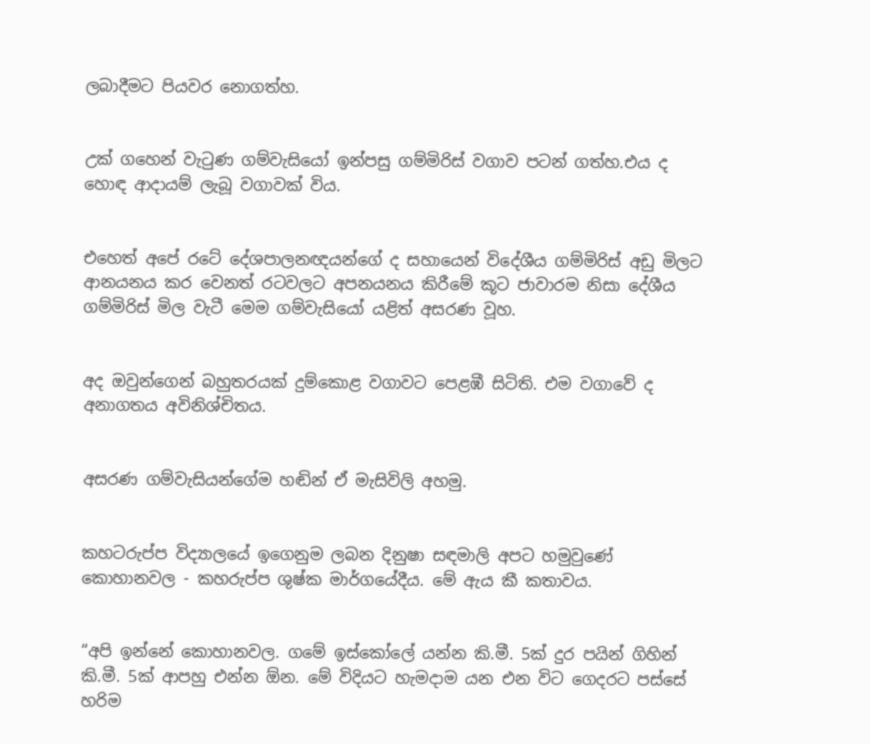ලබාදීමට පියවර නොගත්හ.


උක් ගහෙන් වැටුණ ගම්වැසියෝ ඉන්පසු ගම්මිරිස් වගාව පටන් ගත්හ.එය ද හොඳ ආදායම් ලැබූ වගාවක් විය.


එහෙත් අපේ රටේ දේශපාලනඥයන්ගේ ද සහායෙන් විදේශීය ගම්මිරිස් අඩු මිලට ආනයනය කර වෙනත් රටවලට අපනයනය කිරීමේ කූට ජාවාරම නිසා දේශීය ගම්මිරිස් මිල වැටී මෙම ගම්වැසියෝ යළිත් අසරණ වූහ.


අද ඔවුන්ගෙන් බහුතරයක් දුම්කොළ වගාවට පෙළඹී සිටිති. එම වගාවේ ද අනාගතය අවිනිශ්චිතය.


අසරණ ගම්වැසියන්ගේම හඬින් ඒ මැසිවිලි අහමු.


කහටරුප්ප විද්‍යාලයේ ඉගෙනුම ලබන දිනුෂා සඳමාලි අපට හමුවුණේ කොහානවල - කහරුප්ප ශුෂ්ක මාර්ගයේදීය. මේ ඇය කී කතාවය.


“අපි ඉන්නේ කොහානවල. ගමේ ඉස්කෝලේ යන්න කි.මී. 5ක් දුර පයින් ගිහින් කි.මී. 5ක් ආපහු එන්න ඕන. මේ විදියට හැමදාම යන එන විට ගෙදරට පස්සේ හරිම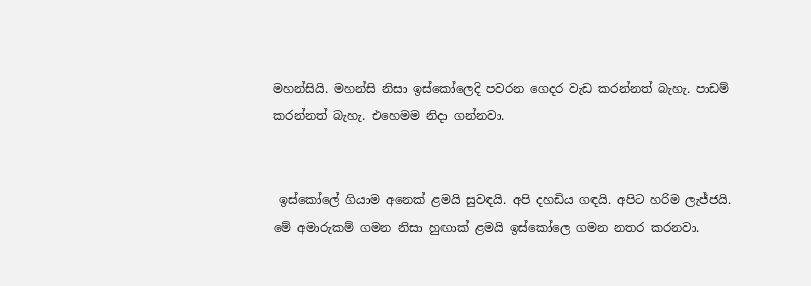මහන්සියි. මහන්සි නිසා ඉස්කෝලෙදි පවරන ගෙදර වැඩ කරන්නත් බැහැ. පාඩම් කරන්නත් බැහැ. එහෙමම නිදා ගන්නවා.


 ඉස්කෝලේ ගියාම අනෙක් ළමයි සුවඳයි. අපි දහඩිය ගඳයි. අපිට හරිම ලැජ්ජයි. මේ අමාරුකම් ගමන නිසා හුඟාක් ළමයි ඉස්කෝලෙ ගමන නතර කරනවා.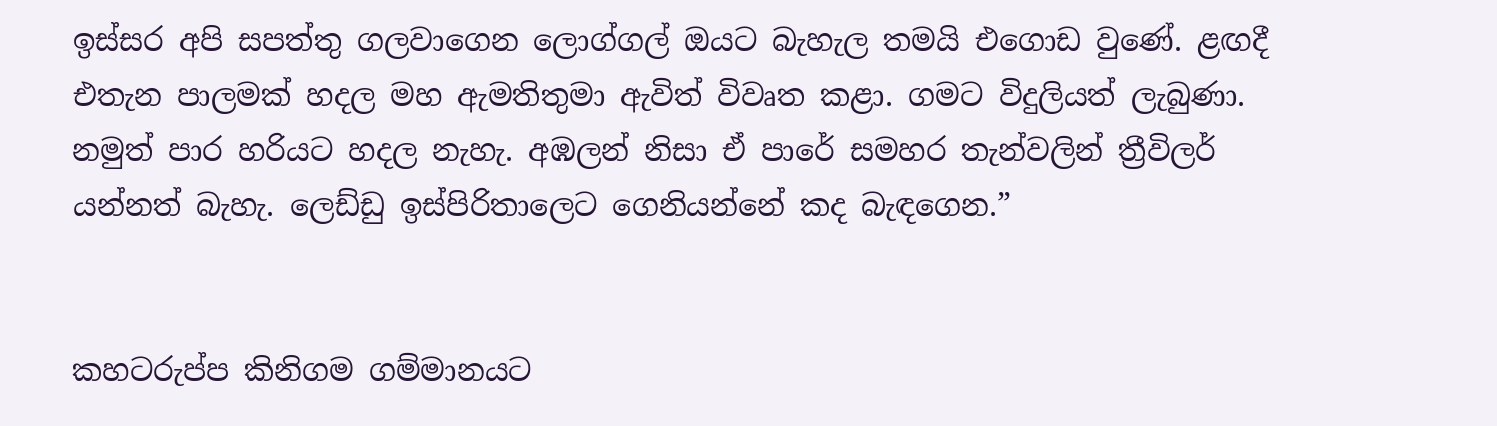ඉස්සර අපි සපත්තු ගලවාගෙන ලොග්ගල් ඔයට බැහැල තමයි එගොඩ වුණේ. ළඟදී එතැන පාලමක් හදල මහ ඇමතිතුමා ඇවිත් විවෘත කළා. ගමට විදුලියත් ලැබුණා. නමුත් පාර හරියට හදල නැහැ. අඹලන් නිසා ඒ පාරේ සමහර තැන්වලින් ත්‍රීවිලර් යන්නත් බැහැ. ලෙඩ්ඩු ඉස්පිරිතාලෙට ගෙනියන්නේ කද බැඳගෙන.”


කහටරුප්ප කිනිගම ගම්මානයට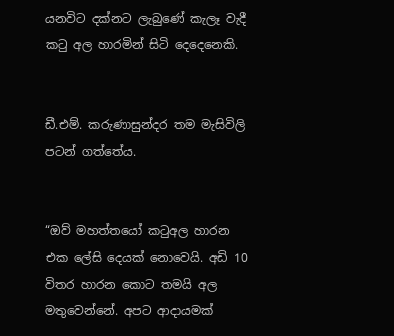යනවිට දක්නට ලැබුණේ කැලෑ වැදී කටු අල හාරමින් සිටි දෙදෙනෙකි.


ඩී.එම්. කරුණාසුන්දර තම මැසිවිලි පටන් ගත්තේය.


“ඔව් මහත්තයෝ කටුඅල හාරන එක ලේසි දෙයක් නොවෙයි. අඩි 10 විතර හාරන කොට තමයි අල මතුවෙන්නේ. අපට ආදායමක්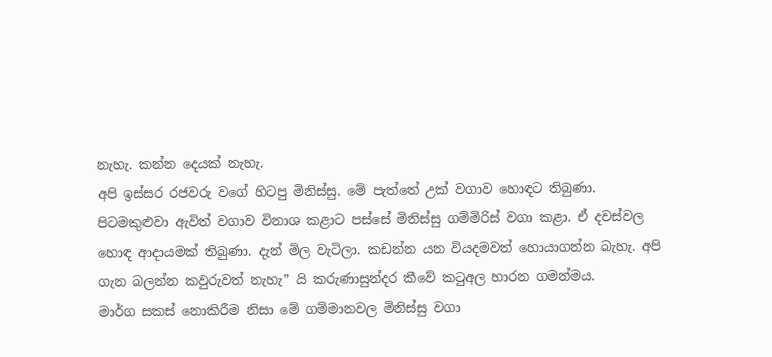නැහැ. කන්න දෙයක් නැහැ.
අපි ඉස්සර රජවරු වගේ හිටපු මිනිස්සු. මේ පැත්තේ උක් වගාව හොඳට තිබුණා. පිටමකුළුවා ඇවිත් වගාව විනාශ කළාට පස්සේ මිනිස්සු ගම්මිරිස් වගා කළා. ඒ දවස්වල හොඳ ආදායමක් තිබුණා. දැන් මිල වැටිලා. කඩන්න යන වියදමවත් හොයාගන්න බැහැ. අපි ගැන බලන්න කවුරුවත් නැහැ” යි කරුණාසුන්දර කීවේ කටුඅල හාරන ගමන්මය.
මාර්ග සකස් නොකිරීම නිසා මේ ගම්මානවල මිනිස්සු වගා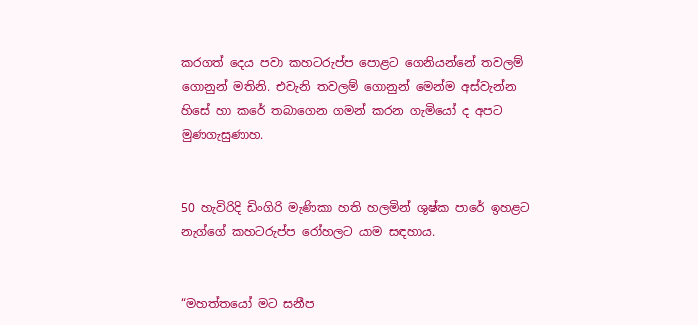කරගත් දෙය පවා කහටරුප්ප පොළට ගෙනියන්නේ තවලම් ගොනුන් මතිනි. එවැනි තවලම් ගොනුන් මෙන්ම අස්වැන්න හිසේ හා කරේ තබාගෙන ගමන් කරන ගැමියෝ ද අපට මුණගැසුණාහ.


50 හැවිරිදි ඩිංගිරි මැණිකා හති හලමින් ශුෂ්ක පාරේ ඉහළට නැග්ගේ කහටරුප්ප රෝහලට යාම සඳහාය.


“මහත්තයෝ මට සනීප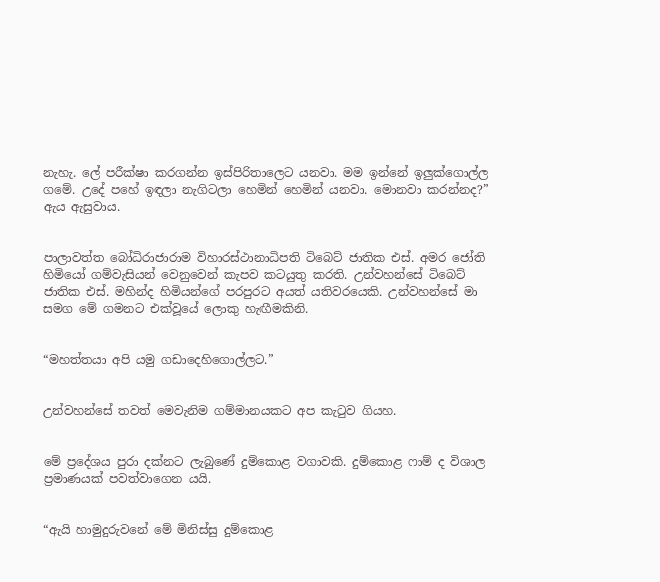නැහැ. ලේ පරීක්ෂා කරගන්න ඉස්පිරිතාලෙට යනවා. මම ඉන්නේ ඉලු‍ක්ගොල්ල ගමේ. උදේ පහේ ඉඳලා නැගිටලා හෙමින් හෙමින් යනවා. මොනවා කරන්නද?” ඇය ඇසුවාය.


පාලාවත්ත බෝධිරාජාරාම විහාරස්ථානාධිපති ටිබෙට් ජාතික එස්. අමර ජෝති හිමියෝ ගම්වැසියන් වෙනුවෙන් කැපව කටයුතු කරති. උන්වහන්සේ ටිබෙට් ජාතික එස්. මහින්ද හිමියන්ගේ පරපුරට අයත් යතිවරයෙකි. උන්වහන්සේ මා සමග මේ ගමනට එක්වූයේ ලොකු හැඟීමකිනි.


“මහත්තයා අපි යමු ගඩාදෙහිගොල්ලට.”


උන්වහන්සේ තවත් මෙවැනිම ගම්මානයකට අප කැටුව ගියහ.


මේ ප්‍රදේශය පුරා දක්නට ලැබුණේ දුම්කොළ වගාවකි. දුම්කොළ ෆාම් ද විශාල ප්‍රමාණයක් පවත්වාගෙන යයි.


“ඇයි හාමුදුරුවනේ මේ මිනිස්සු දුම්කොළ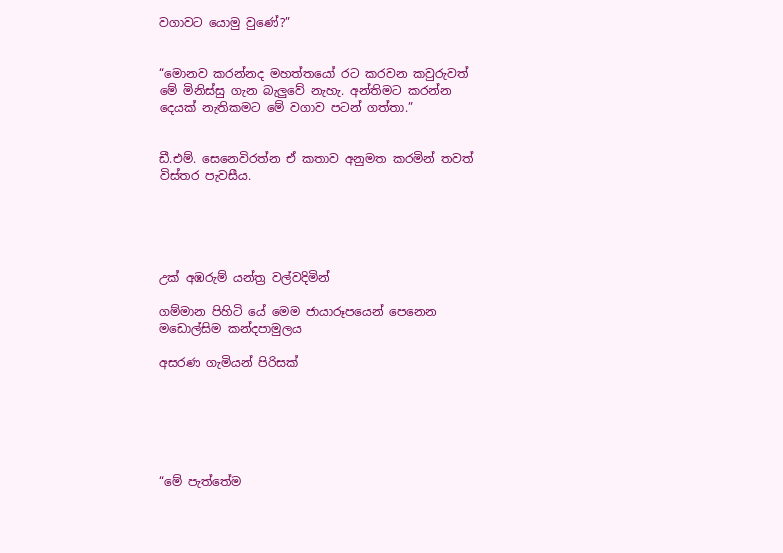වගාවට යොමු වුණේ?”


“මොනව කරන්නද මහත්තයෝ රට කරවන කවුරුවත් මේ මිනිස්සු ගැන බැලු‍වේ නැහැ. අන්තිමට කරන්න දෙයක් නැතිකමට මේ වගාව පටන් ගත්තා.”


ඩී.එම්. සෙනෙවිරත්න ඒ කතාව අනුමත කරමින් තවත් විස්තර පැවසීය.





උක් අඹරුම් යන්ත්‍ර වල්වදිමින්

ගම්මාන පිහිටි යේ මෙම ජායාරූපයෙන් පෙනෙන මඩොල්සිම කන්දපාමුලය

අසරණ ගැමියන් පිරිසක්






“මේ පැත්තේම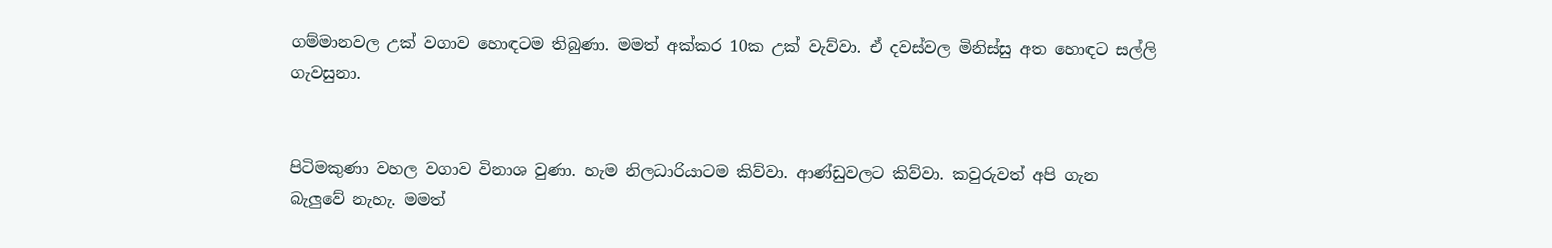ගම්මානවල උක් වගාව හොඳටම තිබුණා. මමත් අක්කර 10ක උක් වැව්වා. ඒ දවස්වල මිනිස්සු අත හොඳට සල්ලි ගැවසුනා.


පිටිමකුණා වහල වගාව විනාශ වුණා. හැම නිලධාරියාටම කිව්වා. ආණ්ඩුවලට කිව්වා. කවුරුවත් අපි ගැන බැලු‍වේ නැහැ. මමත්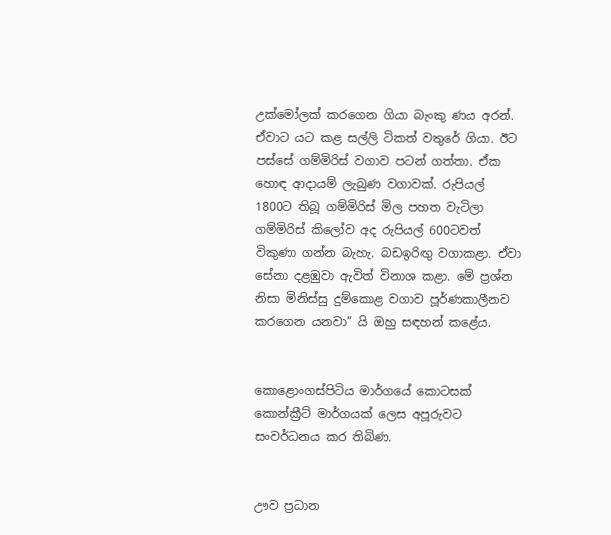උක්මෝලක් කරගෙන ගියා බැංකු ණය අරන්. ඒවාට යට කළ සල්ලි ටිකත් වතුරේ ගියා. ඊට පස්සේ ගම්මිරිස් වගාව පටන් ගත්තා. ඒක හොඳ ආදායම් ලැබුණ වගාවක්. රුපියල් 1800ට තිබූ ගම්මිරිස් මිල පහත වැටිලා ගම්මිරිස් කිලෝව අද රුපියල් 600ටවත් විකුණා ගන්න බැහැ. බඩඉරිඟු වගාකළා. ඒවා සේනා දළඹුවා ඇවිත් විනාශ කළා. මේ ප්‍රශ්න නිසා මිනිස්සු දුම්කොළ වගාව පූර්ණකාලීනව කරගෙන යනවා” යි ඔහු සඳහන් කළේය.


කොළොංගස්පිටිය මාර්ගයේ කොටසක් කොන්ක්‍රීට් මාර්ගයක් ලෙස අපූරුවට සංවර්ධනය කර තිබිණ.


ඌව ප්‍රධාන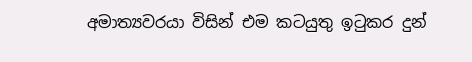අමාත්‍යවරයා විසින් එම කටයුතු ඉටුකර දුන්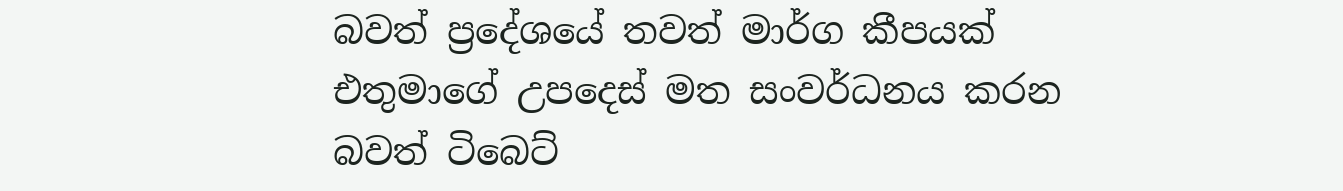බවත් ප්‍රදේශයේ තවත් මාර්ග කීපයක් එතුමාගේ උපදෙස් මත සංවර්ධනය කරන බවත් ටිබෙට්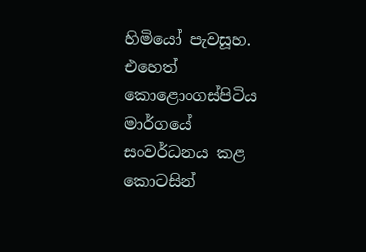හිමියෝ පැවසූහ.
එහෙත් කොළොංගස්පිටිය මාර්ගයේ සංවර්ධනය කළ කොටසින්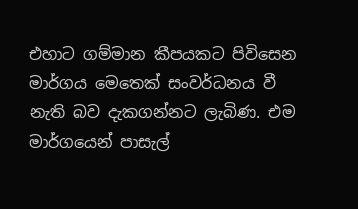එහාට ගම්මාන කීපයකට පිවිසෙන මාර්ගය මෙතෙක් සංවර්ධනය වී නැති බව දැකගන්නට ලැබිණ. එම මාර්ගයෙන් පාසැල්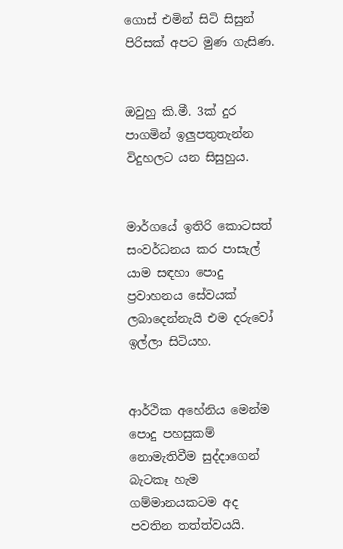ගොස් එමින් සිටි සිසුන් පිරිසක් අපට මුණ ගැසිණ.


ඔවුහු කි.මී. 3ක් දුර පාගමින් ඉලු‍පතුතැන්න විදුහලට යන සිසුහුය.


මාර්ගයේ ඉතිරි කොටසත් සංවර්ධනය කර පාසැල් යාම සඳහා පොදු ප්‍රවාහනය සේවයක් ලබාදෙන්නැයි එම දරුවෝ ඉල්ලා සිටියහ.


ආර්ථික අහේනිය මෙන්ම පොදු පහසුකම් නොමැතිවීම සුද්දාගෙන් බැටකෑ හැම ගම්මානයකටම අද පවතින තත්ත්වයයි.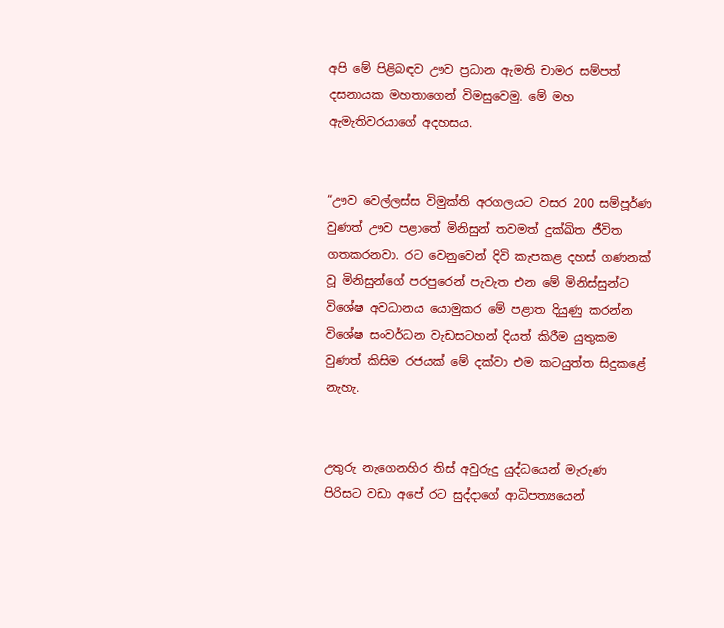අපි මේ පිළිබඳව ඌව ප්‍රධාන ඇමති චාමර සම්පත් දසනායක මහතාගෙන් විමසුවෙමු. මේ මහ ඇමැතිවරයාගේ අදහසය.


“ඌව වෙල්ලස්ස විමුක්ති අරගලයට වසර 200 සම්පූර්ණ වුණත් ඌව පළාතේ මිනිසුන් තවමත් දුක්ඛිත ජීවිත ගතකරනවා. රට වෙනුවෙන් දිවි කැපකළ දහස් ගණනක් වූ මිනිසුන්ගේ පරපුරෙන් පැවැත එන මේ මිනිස්සුන්ට විශේෂ අවධානය යොමුකර මේ පළාත දියුණු කරන්න විශේෂ සංවර්ධන වැඩසටහන් දියත් කිරීම යුතුකම වුණත් කිසිම රජයක් මේ දක්වා එම කටයුත්ත සිදුකළේ නැහැ.


උතුරු නැගෙනහිර තිස් අවුරුදු යුද්ධයෙන් මැරුණ පිරිසට වඩා අපේ රට සුද්දාගේ ආධිපත්‍යයෙන්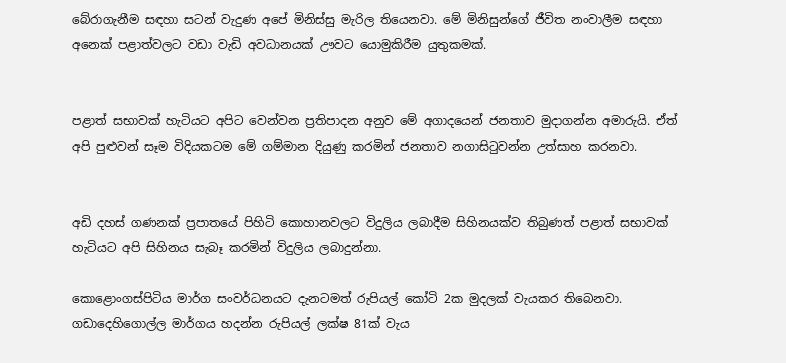බේරාගැනීම සඳහා සටන් වැදුණ අපේ මිනිස්සු මැරිල තියෙනවා. මේ මිනිසුන්ගේ ජීවිත නංවාලීම සඳහා අනෙක් පළාත්වලට වඩා වැඩි අවධානයක් ඌවට යොමුකිරීම යුතුකමක්.


පළාත් සභාවක් හැටියට අපිට වෙන්වන ප්‍රතිපාදන අනුව මේ අගාදයෙන් ජනතාව මුදාගන්න අමාරුයි. ඒත් අපි පුළුවන් සෑම විදියකටම මේ ගම්මාන දියුණු කරමින් ජනතාව නගාසිටුවන්න උත්සාහ කරනවා.


අඩි දහස් ගණනක් ප්‍රපාතයේ පිහිටි කොහානවලට විදුලිය ලබාදීම සිහිනයක්ව තිබුණත් පළාත් සභාවක් හැටියට අපි සිහිනය සැබෑ කරමින් විදුලිය ලබාදුන්නා.

කොළොංගස්පිටිය මාර්ග සංවර්ධනයට දැනටමත් ‍රුපියල් කෝටි 2ක මුදලක් වැයකර තිබෙනවා. ගඩාදෙහිගොල්ල මාර්ගය හදන්න රුපියල් ලක්ෂ 81ක් වැය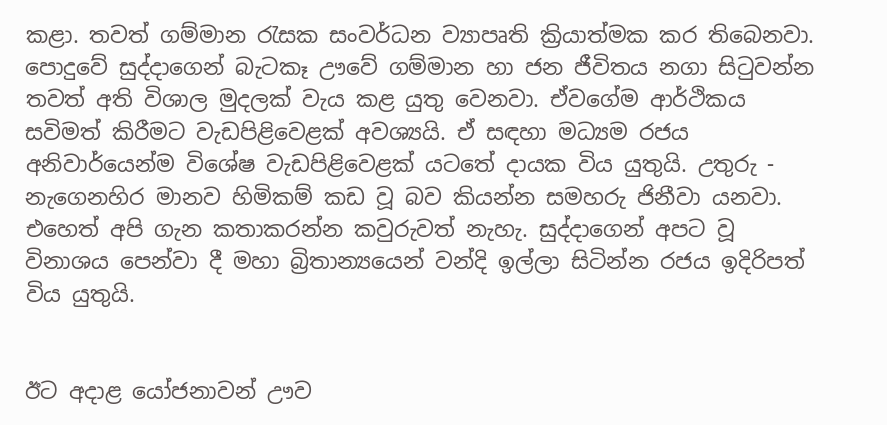කළා. තවත් ගම්මාන රැසක සංවර්ධන ව්‍යාපෘති ක්‍රියාත්මක කර තිබෙනවා. පොදුවේ සුද්දාගෙන් බැටකෑ ඌවේ ගම්මාන හා ජන ජීවිතය නගා සිටුවන්න තවත් අති විශාල මුදලක් වැය කළ යුතු වෙනවා. ඒවගේම ආර්ථිකය සවිමත් කිරීමට වැඩපිළිවෙළක් අවශ්‍යයි. ඒ සඳහා මධ්‍යම රජය අනිවාර්යෙන්ම විශේෂ වැඩපිළිවෙළක් යටතේ දායක විය යුතුයි. උතුරු - නැගෙනහිර මානව හිමිකම් කඩ වූ බව කියන්න සමහරු ජිනීවා යනවා.  එහෙත් අපි ගැන කතාකරන්න කවුරුවත් නැහැ. සුද්දාගෙන් අපට වූ විනාශය පෙන්වා දී මහා බ්‍රිතාන්‍යයෙන් වන්දි ඉල්ලා සිටින්න රජය ඉදිරිපත් විය යුතුයි.


ඊට අදාළ යෝජනාවන් ඌව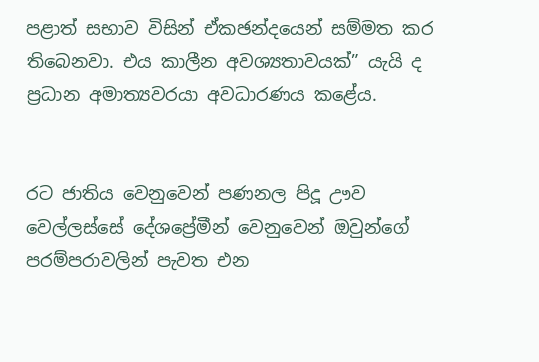පළාත් සභාව විසින් ඒකඡන්දයෙන් සම්මත කර තිබෙනවා. එය කාලීන අවශ්‍යතාවයක්” යැයි ද ප්‍රධාන අමාත්‍යවරයා අවධාරණය කළේය.


රට ජාතිය වෙනුවෙන් පණනල පිදූ ඌව වෙල්ලස්සේ දේශප්‍රේමීන් වෙනුවෙන් ඔවුන්ගේ පරම්පරාවලින් පැවත එන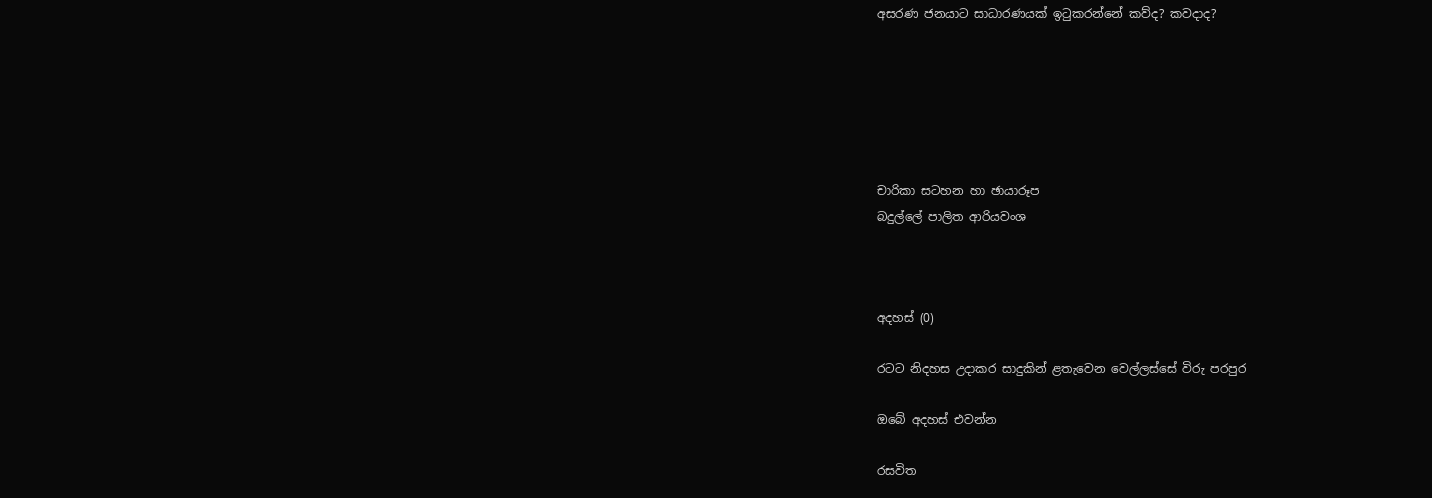අසරණ ජනයාට සාධාරණයක් ඉටුකරන්නේ කව්ද? කවදාද?






චාරිකා සටහන හා ඡායාරූප
බදුල්ලේ පාලිත ආරියවංශ



අදහස් (0)

රටට නිදහස උදාකර සාදුකින් ළතැවෙන වෙල්ලස්සේ විරු පරපුර

ඔබේ අදහස් එවන්න

රසවිත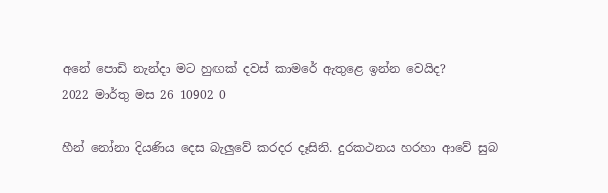අනේ පොඩි නැන්දා මට හුඟක් දවස් කාමරේ ඇතුළෙ ඉන්න වෙයිද?
2022 මාර්තු මස 26 10902 0

හීන් නෝනා දියණිය දෙස බැලු‍වේ කරදර දෑසිනි. දුරකථනය හරහා ආවේ සුබ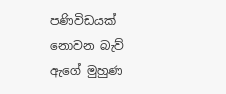පණිවිඩයක් නොවන බැව් ඇගේ මුහුණ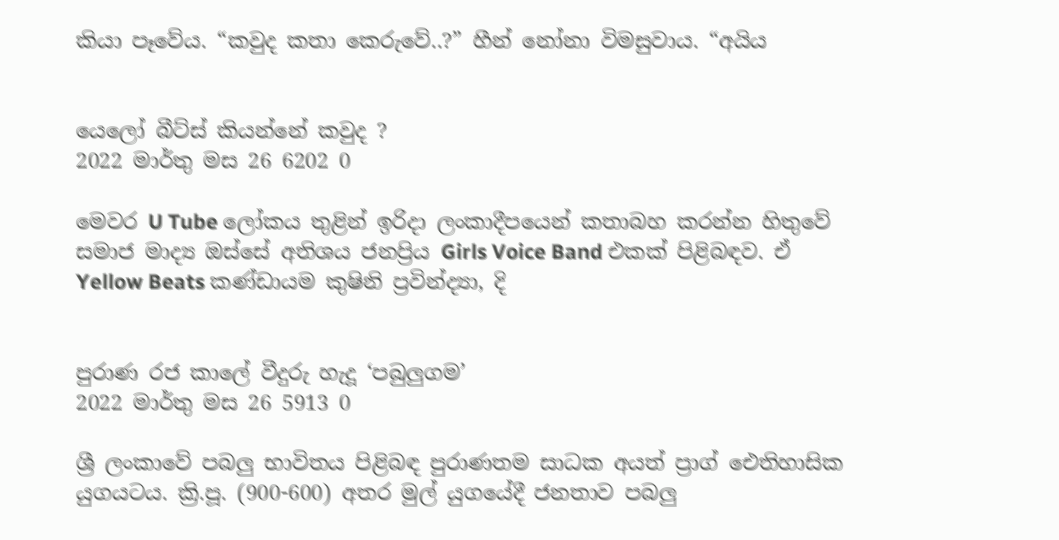කියා පෑවේය. “කවුද කතා කෙරුවේ..?” හීන් නෝනා විමසුවාය. “අයිය


යෙලෝ බීට්ස් කියන්නේ කවුද ?
2022 මාර්තු මස 26 6202 0

මෙවර U Tube ලෝකය තුළින් ඉරිදා ලංකාදීපයෙන් කතාබහ කරන්න හිතුවේ සමාජ මාද්‍ය ඔස්සේ අතිශය ජනප්‍රිය Girls Voice Band එකක් පිළිබඳව. ඒ Yellow Beats කණ්ඩායම කුෂිනි ප්‍රවින්ද්‍යා, දි


පුරාණ රජ කාලේ වීදුරු හැදූ ‘පබුලුගම’
2022 මාර්තු මස 26 5913 0

ශ්‍රී ලංකාවේ පබලු භාවිතය පිළිබඳ පුරාණතම සාධක අයත් ප්‍රාග් ඓතිහාසික යුගයටය. ක්‍රි.පූ. (900-600) අතර මුල් යුගයේදී ජනතාව පබලු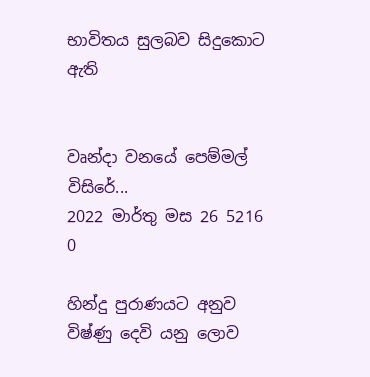භාවිතය සුලබව සිදුකොට ඇති


වෘන්දා වනයේ පෙම්මල් විසිරේ...
2022 මාර්තු මස 26 5216 0

හින්දු පුරාණයට අනුව විෂ්ණු දෙවි යනු ලොව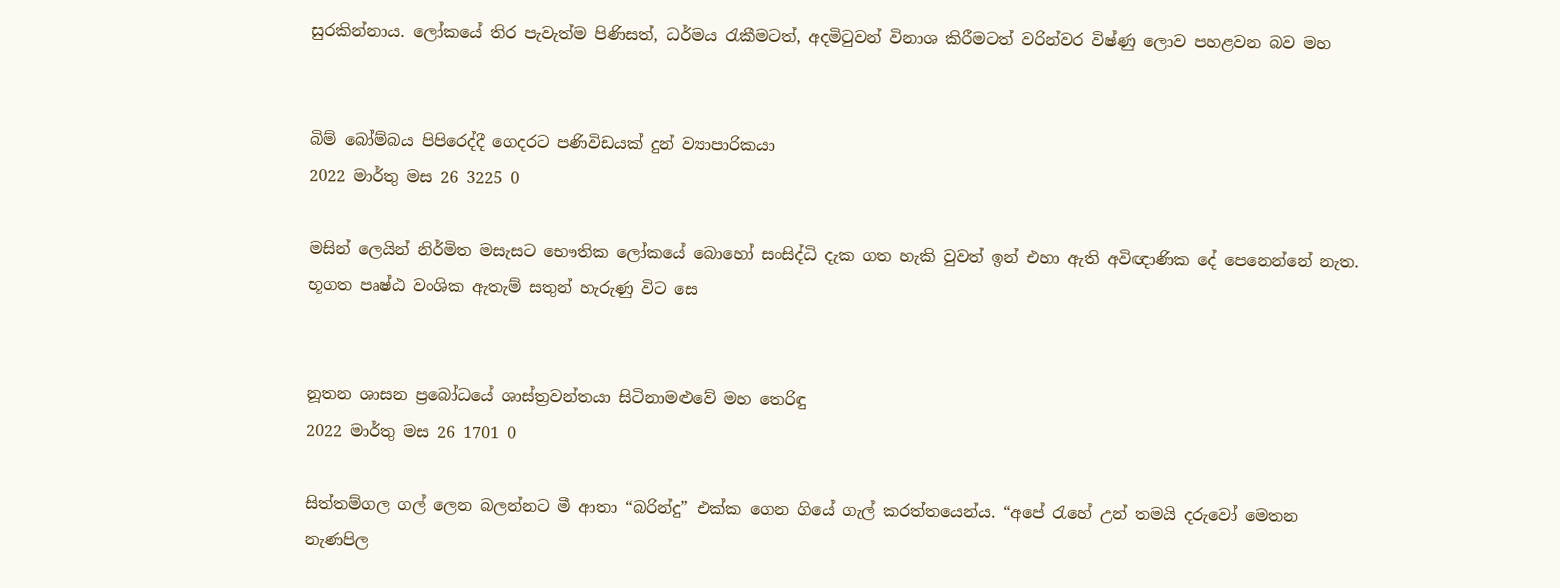සුරකින්නාය. ලෝකයේ තිර පැවැත්ම පිණිසත්, ධර්මය රැකීමටත්, අදමිටුවන් විනාශ කිරීමටත් වරින්වර විෂ්ණු ලොව පහළවන බව මහ


බිම් බෝම්බය පිපිරෙද්දී ගෙදරට පණිවිඩයක් දුන් ව්‍යාපාරිකයා
2022 මාර්තු මස 26 3225 0

මසින් ලෙයින් නිර්මිත මසැසට භෞතික ලෝකයේ බොහෝ සංසිද්ධි දැක ගත හැකි වුවත් ඉන් එහා ඇති අවිඥාණික දේ පෙනෙන්නේ නැත. භූගත පෘෂ්ඨ වංශික ඇතැම් සතුන් හැරුණු විට සෙ


නූතන ශාසන ප්‍රබෝධයේ ශාස්ත්‍රවන්තයා සිටිනාමළුවේ මහ තෙරිඳු
2022 මාර්තු මස 26 1701 0

සිත්තම්ගල ගල් ලෙන බලන්නට මී ආතා “බරින්දු” එක්ක ගෙන ගියේ ගැල් කරත්තයෙන්ය. “අපේ ‍රැහේ උන් තමයි දරුවෝ මෙතන නැණපිල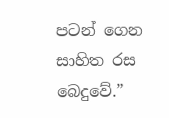පටන් ගෙන සාහිත රස බෙදුවේ.”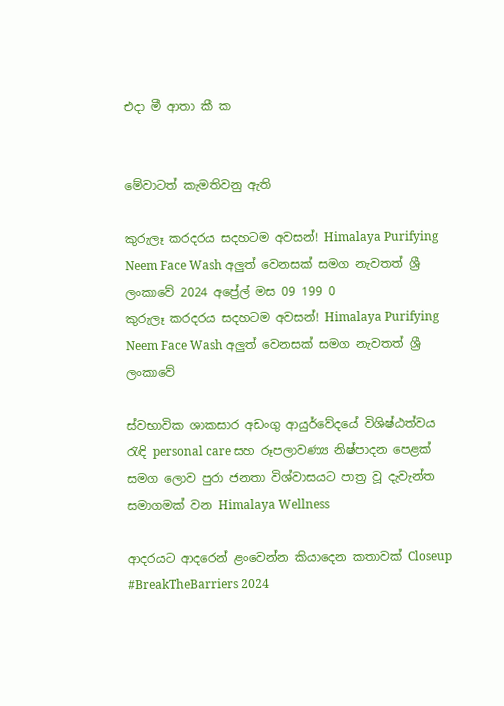එදා මී ආතා කී ක


මේවාටත් කැමතිවනු ඇති

කුරුලෑ කරදරය සදහටම අවසන්! Himalaya Purifying Neem Face Wash අලුත් වෙනසක් සමග නැවතත් ශ්‍රී ලංකාවේ 2024 අප්‍රේල් මස 09 199 0
කුරුලෑ කරදරය සදහටම අවසන්! Himalaya Purifying Neem Face Wash අලුත් වෙනසක් සමග නැවතත් ශ්‍රී ලංකාවේ

ස්වභාවික ශාකසාර අඩංගු ආයුර්වේදයේ විශිෂ්ඨත්වය රැඳි personal care සහ රූපලාවණ්‍ය නිෂ්පාදන පෙළක් සමග ලොව පුරා ජනතා විශ්වාසයට පාත්‍ර වූ දැවැන්ත සමාගමක් වන Himalaya Wellness

ආදරයට ආදරෙන් ළංවෙන්න කියාදෙන කතාවක් Closeup #BreakTheBarriers 2024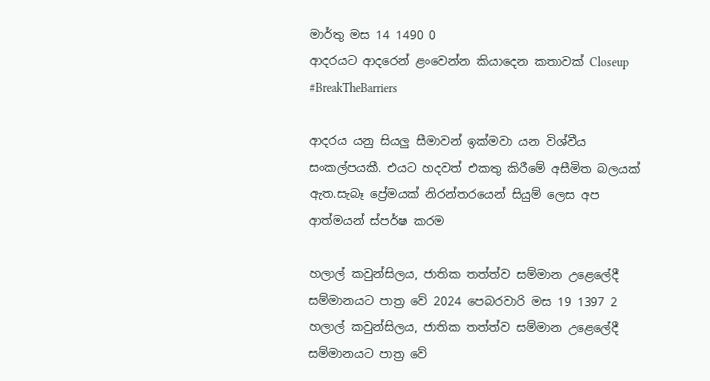මාර්තු මස 14 1490 0
ආදරයට ආදරෙන් ළංවෙන්න කියාදෙන කතාවක් Closeup #BreakTheBarriers

ආදරය යනු සියලු සීමාවන් ඉක්මවා යන විශ්වීය සංකල්පයකී. එයට හදවත් එකතු කිරීමේ අසීමිත බලයක් ඇත.සැබෑ ප්‍රේමයක් නිරන්තරයෙන් සියුම් ලෙස අප ආත්මයන් ස්පර්ෂ කරම

හලාල් කවුන්සිලය, ජාතික තත්ත්ව සම්මාන උළෙලේදී සම්මානයට පාත්‍ර වේ 2024 පෙබරවාරි මස 19 1397 2
හලාල් කවුන්සිලය, ජාතික තත්ත්ව සම්මාන උළෙලේදී සම්මානයට පාත්‍ර වේ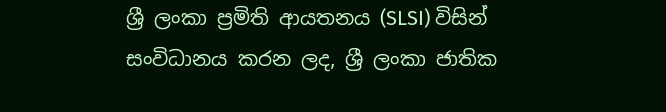ශ්‍රී ලංකා ප්‍රමිති ආයතනය (SLSI) විසින් සංවිධානය කරන ලද, ශ්‍රී ලංකා ජාතික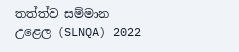තත්ත්ව සම්මාන උළෙල (SLNQA) 2022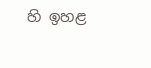හි ඉහළ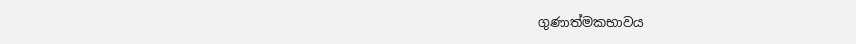ගුණාත්මකභාවය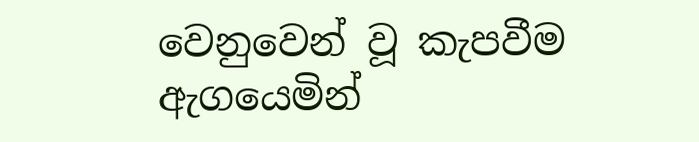වෙනුවෙන් වූ කැපවීම ඇගයෙමින්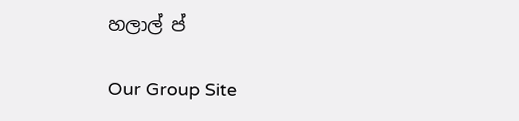හලාල් ප්

Our Group Site